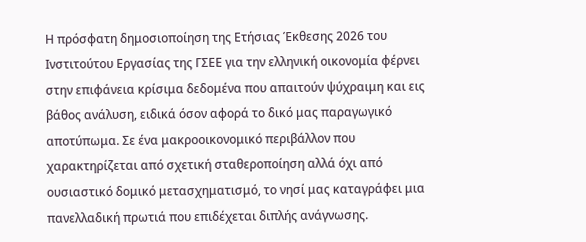Η πρόσφατη δημοσιοποίηση της Ετήσιας Έκθεσης 2026 του Ινστιτούτου Εργασίας της ΓΣΕΕ για την ελληνική οικονομία φέρνει στην επιφάνεια κρίσιμα δεδομένα που απαιτούν ψύχραιμη και εις βάθος ανάλυση, ειδικά όσον αφορά το δικό μας παραγωγικό αποτύπωμα. Σε ένα μακροοικονομικό περιβάλλον που χαρακτηρίζεται από σχετική σταθεροποίηση αλλά όχι από ουσιαστικό δομικό μετασχηματισμό, το νησί μας καταγράφει μια πανελλαδική πρωτιά που επιδέχεται διπλής ανάγνωσης.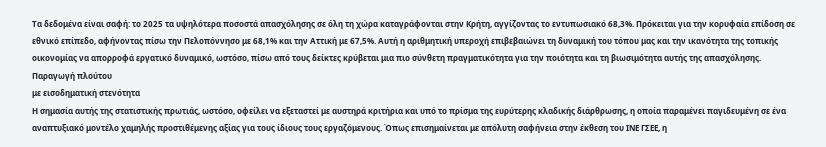Τα δεδομένα είναι σαφή: το 2025 τα υψηλότερα ποσοστά απασχόλησης σε όλη τη χώρα καταγράφονται στην Κρήτη, αγγίζοντας το εντυπωσιακό 68,3%. Πρόκειται για την κορυφαία επίδοση σε εθνικό επίπεδο, αφήνοντας πίσω την Πελοπόννησο με 68,1% και την Αττική με 67,5%. Αυτή η αριθμητική υπεροχή επιβεβαιώνει τη δυναμική του τόπου μας και την ικανότητα της τοπικής οικονομίας να απορροφά εργατικό δυναμικό, ωστόσο, πίσω από τους δείκτες κρύβεται μια πιο σύνθετη πραγματικότητα για την ποιότητα και τη βιωσιμότητα αυτής της απασχόλησης.
Παραγωγή πλούτου
με εισοδηματική στενότητα
Η σημασία αυτής της στατιστικής πρωτιάς, ωστόσο, οφείλει να εξεταστεί με αυστηρά κριτήρια και υπό το πρίσμα της ευρύτερης κλαδικής διάρθρωσης, η οποία παραμένει παγιδευμένη σε ένα αναπτυξιακό μοντέλο χαμηλής προστιθέμενης αξίας για τους ίδιους τους εργαζόμενους. Όπως επισημαίνεται με απόλυτη σαφήνεια στην έκθεση του ΙΝΕ ΓΣΕΕ, η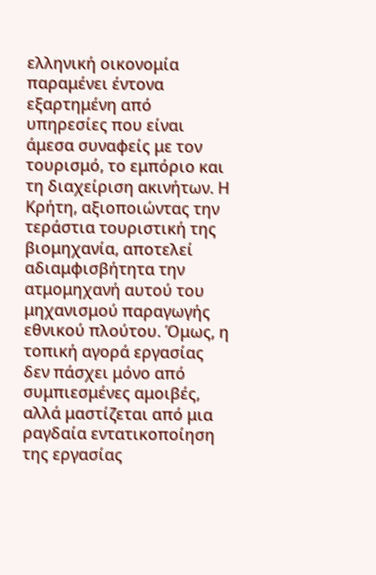ελληνική οικονομία παραμένει έντονα εξαρτημένη από υπηρεσίες που είναι άμεσα συναφείς με τον τουρισμό, το εμπόριο και τη διαχείριση ακινήτων. Η Κρήτη, αξιοποιώντας την τεράστια τουριστική της βιομηχανία, αποτελεί αδιαμφισβήτητα την ατμομηχανή αυτού του μηχανισμού παραγωγής εθνικού πλούτου. Όμως, η τοπική αγορά εργασίας δεν πάσχει μόνο από συμπιεσμένες αμοιβές, αλλά μαστίζεται από μια ραγδαία εντατικοποίηση της εργασίας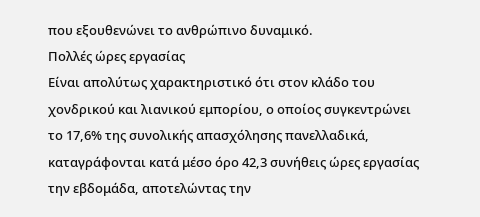που εξουθενώνει το ανθρώπινο δυναμικό.
Πολλές ώρες εργασίας
Είναι απολύτως χαρακτηριστικό ότι στον κλάδο του χονδρικού και λιανικού εμπορίου, ο οποίος συγκεντρώνει το 17,6% της συνολικής απασχόλησης πανελλαδικά, καταγράφονται κατά μέσο όρο 42,3 συνήθεις ώρες εργασίας την εβδομάδα, αποτελώντας την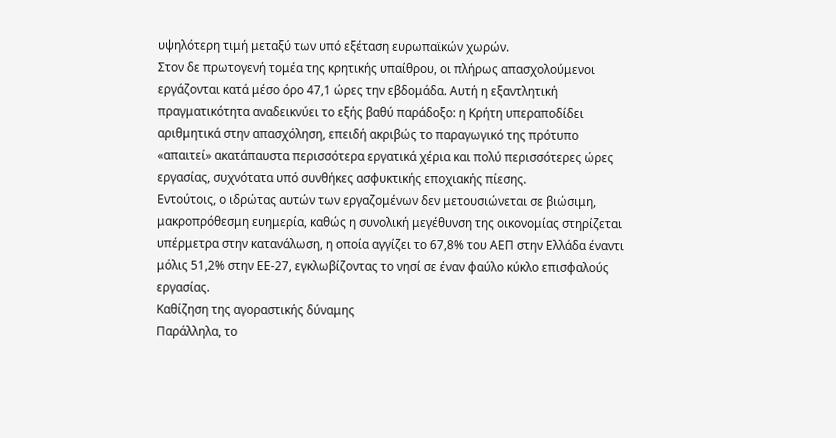υψηλότερη τιμή μεταξύ των υπό εξέταση ευρωπαϊκών χωρών.
Στον δε πρωτογενή τομέα της κρητικής υπαίθρου, οι πλήρως απασχολούμενοι εργάζονται κατά μέσο όρο 47,1 ώρες την εβδομάδα. Αυτή η εξαντλητική πραγματικότητα αναδεικνύει το εξής βαθύ παράδοξο: η Κρήτη υπεραποδίδει αριθμητικά στην απασχόληση, επειδή ακριβώς το παραγωγικό της πρότυπο «απαιτεί» ακατάπαυστα περισσότερα εργατικά χέρια και πολύ περισσότερες ώρες εργασίας, συχνότατα υπό συνθήκες ασφυκτικής εποχιακής πίεσης.
Εντούτοις, ο ιδρώτας αυτών των εργαζομένων δεν μετουσιώνεται σε βιώσιμη, μακροπρόθεσμη ευημερία, καθώς η συνολική μεγέθυνση της οικονομίας στηρίζεται υπέρμετρα στην κατανάλωση, η οποία αγγίζει το 67,8% του ΑΕΠ στην Ελλάδα έναντι μόλις 51,2% στην ΕΕ-27, εγκλωβίζοντας το νησί σε έναν φαύλο κύκλο επισφαλούς εργασίας.
Καθίζηση της αγοραστικής δύναμης
Παράλληλα, το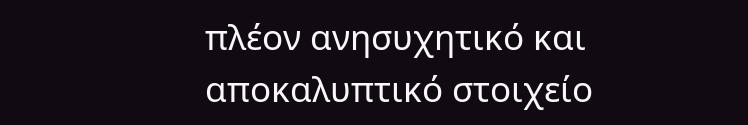πλέον ανησυχητικό και αποκαλυπτικό στοιχείο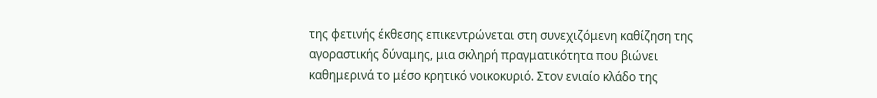της φετινής έκθεσης επικεντρώνεται στη συνεχιζόμενη καθίζηση της αγοραστικής δύναμης, μια σκληρή πραγματικότητα που βιώνει καθημερινά το μέσο κρητικό νοικοκυριό. Στον ενιαίο κλάδο της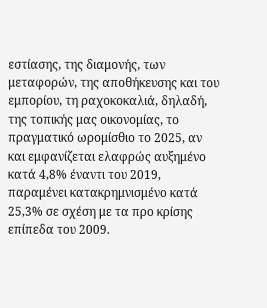εστίασης, της διαμονής, των μεταφορών, της αποθήκευσης και του εμπορίου, τη ραχοκοκαλιά, δηλαδή, της τοπικής μας οικονομίας, το πραγματικό ωρομίσθιο το 2025, αν και εμφανίζεται ελαφρώς αυξημένο κατά 4,8% έναντι του 2019, παραμένει κατακρημνισμένο κατά 25,3% σε σχέση με τα προ κρίσης επίπεδα του 2009.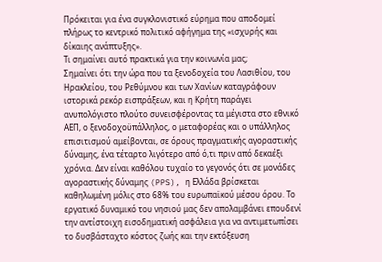Πρόκειται για ένα συγκλονιστικό εύρημα που αποδομεί πλήρως το κεντρικό πολιτικό αφήγημα της «ισχυρής και δίκαιης ανάπτυξης».
Τι σημαίνει αυτό πρακτικά για την κοινωνία μας;
Σημαίνει ότι την ώρα που τα ξενοδοχεία του Λασιθίου, του Ηρακλείου, του Ρεθύμνου και των Χανίων καταγράφουν ιστορικά ρεκόρ εισπράξεων, και η Κρήτη παράγει ανυπολόγιστο πλούτο συνεισφέροντας τα μέγιστα στο εθνικό ΑΕΠ, ο ξενοδοχοϋπάλληλος, ο μεταφορέας και ο υπάλληλος επισιτισμού αμείβονται, σε όρους πραγματικής αγοραστικής δύναμης, ένα τέταρτο λιγότερο από ό,τι πριν από δεκαέξι χρόνια. Δεν είναι καθόλου τυχαίο το γεγονός ότι σε μονάδες αγοραστικής δύναμης (PPS), η Ελλάδα βρίσκεται καθηλωμένη μόλις στο 68% του ευρωπαϊκού μέσου όρου. Το εργατικό δυναμικό του νησιού μας δεν απολαμβάνει επουδενί την αντίστοιχη εισοδηματική ασφάλεια για να αντιμετωπίσει το δυσβάσταχτο κόστος ζωής και την εκτόξευση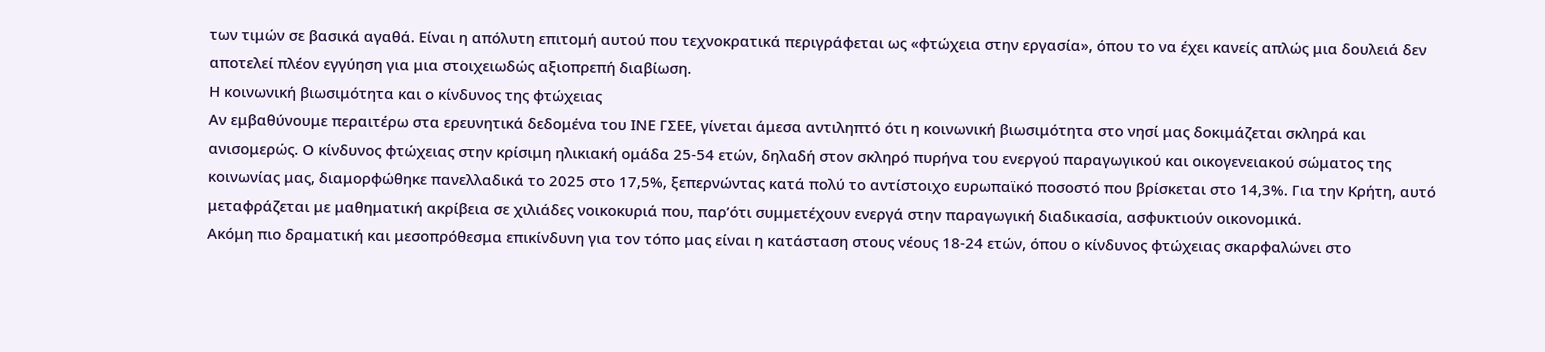των τιμών σε βασικά αγαθά. Είναι η απόλυτη επιτομή αυτού που τεχνοκρατικά περιγράφεται ως «φτώχεια στην εργασία», όπου το να έχει κανείς απλώς μια δουλειά δεν αποτελεί πλέον εγγύηση για μια στοιχειωδώς αξιοπρεπή διαβίωση.
Η κοινωνική βιωσιμότητα και ο κίνδυνος της φτώχειας
Αν εμβαθύνουμε περαιτέρω στα ερευνητικά δεδομένα του ΙΝΕ ΓΣΕΕ, γίνεται άμεσα αντιληπτό ότι η κοινωνική βιωσιμότητα στο νησί μας δοκιμάζεται σκληρά και ανισομερώς. Ο κίνδυνος φτώχειας στην κρίσιμη ηλικιακή ομάδα 25-54 ετών, δηλαδή στον σκληρό πυρήνα του ενεργού παραγωγικού και οικογενειακού σώματος της κοινωνίας μας, διαμορφώθηκε πανελλαδικά το 2025 στο 17,5%, ξεπερνώντας κατά πολύ το αντίστοιχο ευρωπαϊκό ποσοστό που βρίσκεται στο 14,3%. Για την Κρήτη, αυτό μεταφράζεται με μαθηματική ακρίβεια σε χιλιάδες νοικοκυριά που, παρ’ότι συμμετέχουν ενεργά στην παραγωγική διαδικασία, ασφυκτιούν οικονομικά.
Ακόμη πιο δραματική και μεσοπρόθεσμα επικίνδυνη για τον τόπο μας είναι η κατάσταση στους νέους 18-24 ετών, όπου ο κίνδυνος φτώχειας σκαρφαλώνει στο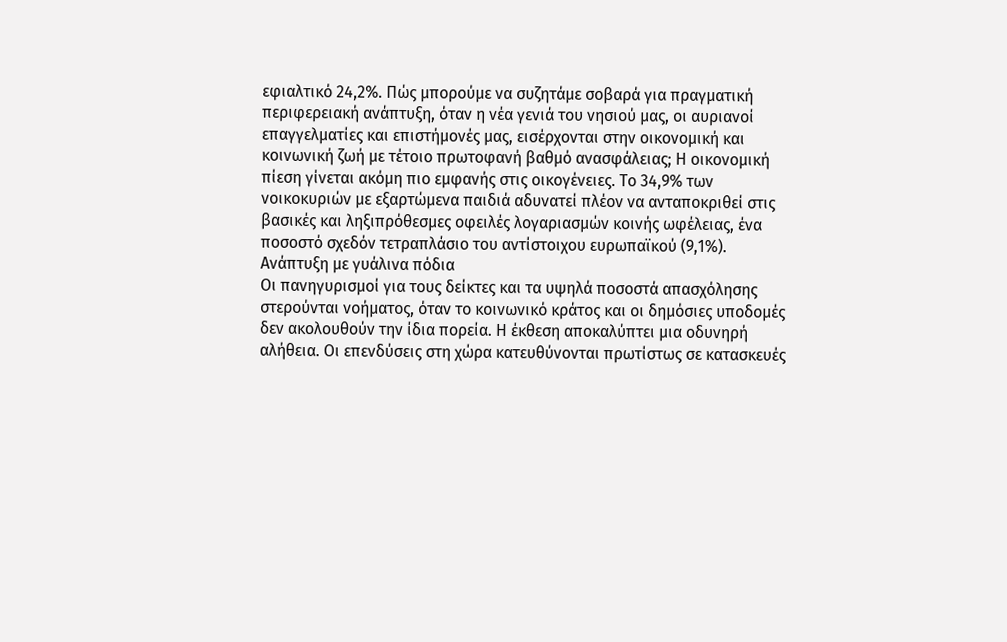εφιαλτικό 24,2%. Πώς μπορούμε να συζητάμε σοβαρά για πραγματική περιφερειακή ανάπτυξη, όταν η νέα γενιά του νησιού μας, οι αυριανοί επαγγελματίες και επιστήμονές μας, εισέρχονται στην οικονομική και κοινωνική ζωή με τέτοιο πρωτοφανή βαθμό ανασφάλειας; Η οικονομική πίεση γίνεται ακόμη πιο εμφανής στις οικογένειες. Το 34,9% των νοικοκυριών με εξαρτώμενα παιδιά αδυνατεί πλέον να ανταποκριθεί στις βασικές και ληξιπρόθεσμες οφειλές λογαριασμών κοινής ωφέλειας, ένα ποσοστό σχεδόν τετραπλάσιο του αντίστοιχου ευρωπαϊκού (9,1%).
Ανάπτυξη με γυάλινα πόδια
Οι πανηγυρισμοί για τους δείκτες και τα υψηλά ποσοστά απασχόλησης στερούνται νοήματος, όταν το κοινωνικό κράτος και οι δημόσιες υποδομές δεν ακολουθούν την ίδια πορεία. Η έκθεση αποκαλύπτει μια οδυνηρή αλήθεια. Οι επενδύσεις στη χώρα κατευθύνονται πρωτίστως σε κατασκευές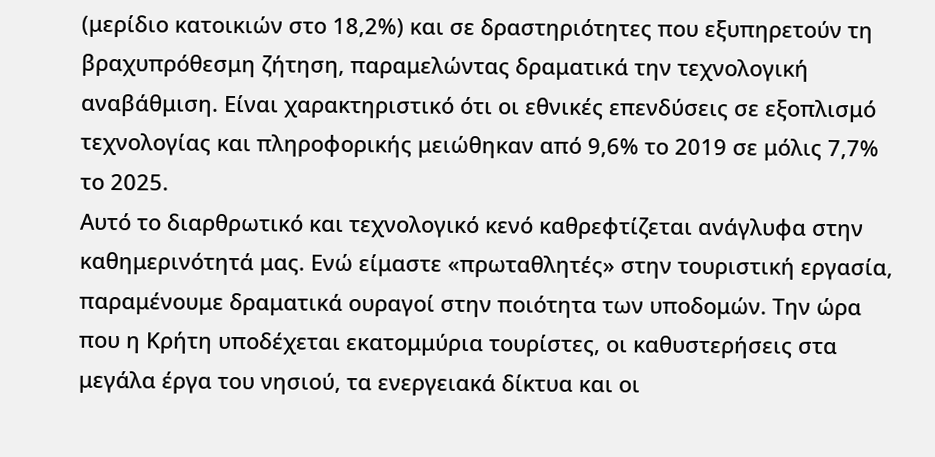(μερίδιο κατοικιών στο 18,2%) και σε δραστηριότητες που εξυπηρετούν τη βραχυπρόθεσμη ζήτηση, παραμελώντας δραματικά την τεχνολογική αναβάθμιση. Είναι χαρακτηριστικό ότι οι εθνικές επενδύσεις σε εξοπλισμό τεχνολογίας και πληροφορικής μειώθηκαν από 9,6% το 2019 σε μόλις 7,7% το 2025.
Αυτό το διαρθρωτικό και τεχνολογικό κενό καθρεφτίζεται ανάγλυφα στην καθημερινότητά μας. Ενώ είμαστε «πρωταθλητές» στην τουριστική εργασία, παραμένουμε δραματικά ουραγοί στην ποιότητα των υποδομών. Την ώρα που η Κρήτη υποδέχεται εκατομμύρια τουρίστες, οι καθυστερήσεις στα μεγάλα έργα του νησιού, τα ενεργειακά δίκτυα και οι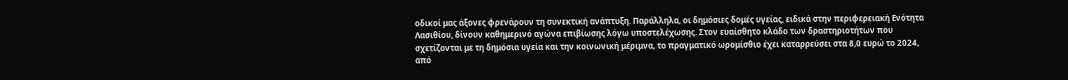οδικοί μας άξονες φρενάρουν τη συνεκτική ανάπτυξη. Παράλληλα, οι δημόσιες δομές υγείας, ειδικά στην περιφερειακή Ενότητα Λασιθίου, δίνουν καθημερινό αγώνα επιβίωσης λόγω υποστελέχωσης. Στον ευαίσθητο κλάδο των δραστηριοτήτων που σχετίζονται με τη δημόσια υγεία και την κοινωνική μέριμνα, το πραγματικό ωρομίσθιο έχει καταρρεύσει στα 8,0 ευρώ το 2024, από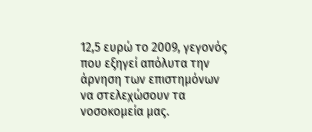12,5 ευρώ το 2009, γεγονός που εξηγεί απόλυτα την άρνηση των επιστημόνων να στελεχώσουν τα νοσοκομεία μας.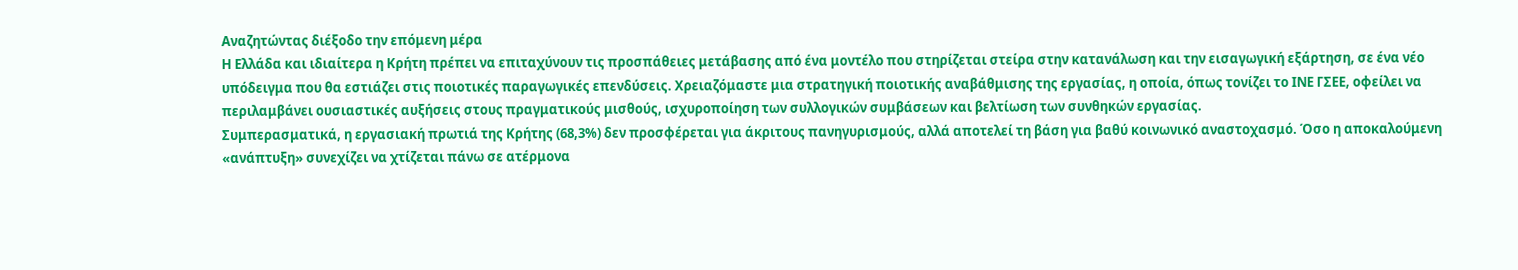Αναζητώντας διέξοδο την επόμενη μέρα
Η Ελλάδα και ιδιαίτερα η Κρήτη πρέπει να επιταχύνουν τις προσπάθειες μετάβασης από ένα μοντέλο που στηρίζεται στείρα στην κατανάλωση και την εισαγωγική εξάρτηση, σε ένα νέο υπόδειγμα που θα εστιάζει στις ποιοτικές παραγωγικές επενδύσεις. Χρειαζόμαστε μια στρατηγική ποιοτικής αναβάθμισης της εργασίας, η οποία, όπως τονίζει το ΙΝΕ ΓΣΕΕ, οφείλει να περιλαμβάνει ουσιαστικές αυξήσεις στους πραγματικούς μισθούς, ισχυροποίηση των συλλογικών συμβάσεων και βελτίωση των συνθηκών εργασίας.
Συμπερασματικά, η εργασιακή πρωτιά της Κρήτης (68,3%) δεν προσφέρεται για άκριτους πανηγυρισμούς, αλλά αποτελεί τη βάση για βαθύ κοινωνικό αναστοχασμό. Όσο η αποκαλούμενη «ανάπτυξη» συνεχίζει να χτίζεται πάνω σε ατέρμονα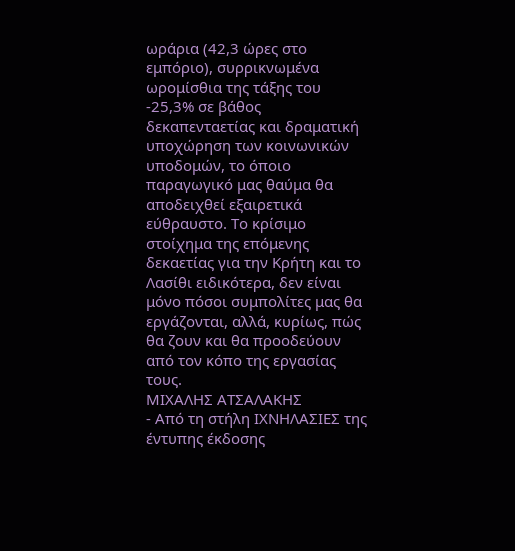ωράρια (42,3 ώρες στο εμπόριο), συρρικνωμένα ωρομίσθια της τάξης του -25,3% σε βάθος δεκαπενταετίας και δραματική υποχώρηση των κοινωνικών υποδομών, το όποιο παραγωγικό μας θαύμα θα αποδειχθεί εξαιρετικά εύθραυστο. Το κρίσιμο στοίχημα της επόμενης δεκαετίας για την Κρήτη και το Λασίθι ειδικότερα, δεν είναι μόνο πόσοι συμπολίτες μας θα εργάζονται, αλλά, κυρίως, πώς θα ζουν και θα προοδεύουν από τον κόπο της εργασίας τους.
ΜΙΧΑΛΗΣ ΑΤΣΑΛΑΚΗΣ
- Από τη στήλη ΙΧΝΗΛΑΣΙΕΣ της έντυπης έκδοσης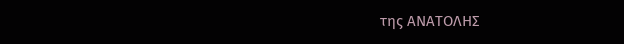της ΑΝΑΤΟΛΗΣ